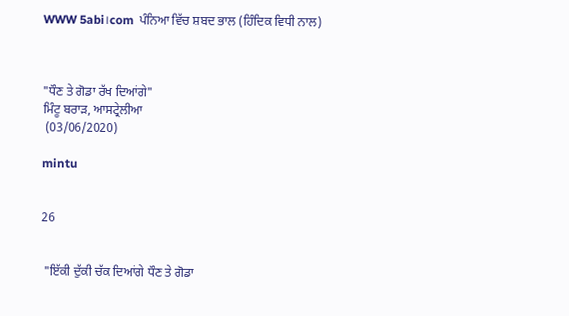WWW 5abi।com  ਪੰਨਿਆ ਵਿੱਚ ਸ਼ਬਦ ਭਾਲ (ਹਿੰਦਿਕ ਵਿਧੀ ਨਾਲ)



"ਧੌਣ ਤੇ ਗੋਡਾ ਰੱਖ ਦਿਆਂਗੇ"
ਮਿੰਟੂ ਬਰਾੜ, ਆਸਟ੍ਰੇਲੀਆ
 (03/06/2020)

mintu


26


 "ਇੱਕੀ ਦੁੱਕੀ ਚੱਕ ਦਿਆਂਗੇ ਧੌਣ ਤੇ ਗੋਡਾ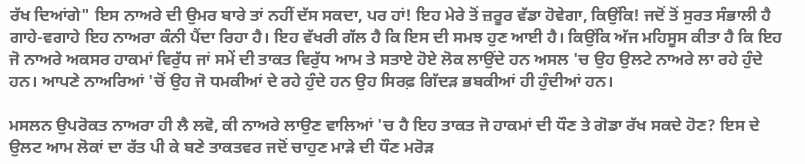ਰੱਖ ਦਿਆਂਗੇ" ਇਸ ਨਾਅਰੇ ਦੀ ਉਮਰ ਬਾਰੇ ਤਾਂ ਨਹੀਂ ਦੱਸ ਸਕਦਾ, ਪਰ ਹਾਂ! ਇਹ ਮੇਰੇ ਤੋਂ ਜ਼ਰੂਰ ਵੱਡਾ ਹੋਵੇਗਾ, ਕਿਉਂਕਿ! ਜਦੋਂ ਤੋਂ ਸੁਰਤ ਸੰਭਾਲੀ ਹੈ ਗਾਹੇ-ਵਗਾਹੇ ਇਹ ਨਾਅਰਾ ਕੰਨੀ ਪੈਂਦਾ ਰਿਹਾ ਹੈ। ਇਹ ਵੱਖਰੀ ਗੱਲ ਹੈ ਕਿ ਇਸ ਦੀ ਸਮਝ ਹੁਣ ਆਈ ਹੈ। ਕਿਉਂਕਿ ਅੱਜ ਮਹਿਸੂਸ ਕੀਤਾ ਹੈ ਕਿ ਇਹ ਜੋ ਨਾਅਰੇ ਅਕਸਰ ਹਾਕਮਾਂ ਵਿਰੁੱਧ ਜਾਂ ਸਮੇਂ ਦੀ ਤਾਕਤ ਵਿਰੁੱਧ ਆਮ ਤੇ ਸਤਾਏ ਹੋਏ ਲੋਕ ਲਾਉਂਦੇ ਹਨ ਅਸਲ 'ਚ ਉਹ ਉਲਟੇ ਨਾਅਰੇ ਲਾ ਰਹੇ ਹੁੰਦੇ ਹਨ। ਆਪਣੇ ਨਾਅਰਿਆਂ 'ਚੋਂ ਉਹ ਜੋ ਧਮਕੀਆਂ ਦੇ ਰਹੇ ਹੁੰਦੇ ਹਨ ਉਹ ਸਿਰਫ਼ ਗਿੱਦੜ ਭਬਕੀਆਂ ਹੀ ਹੁੰਦੀਆਂ ਹਨ।

ਮਸਲਨ ਉਪਰੋਕਤ ਨਾਅਰਾ ਹੀ ਲੈ ਲਵੋ, ਕੀ ਨਾਅਰੇ ਲਾਉਣ ਵਾਲਿਆਂ 'ਚ ਹੈ ਇਹ ਤਾਕਤ ਜੋ ਹਾਕਮਾਂ ਦੀ ਧੌਣ ਤੇ ਗੋਡਾ ਰੱਖ ਸਕਦੇ ਹੋਣ? ਇਸ ਦੇ ਉਲਟ ਆਮ ਲੋਕਾਂ ਦਾ ਰੱਤ ਪੀ ਕੇ ਬਣੇ ਤਾਕਤਵਰ ਜਦੋਂ ਚਾਹੁਣ ਮਾੜੇ ਦੀ ਧੌਣ ਮਰੋੜ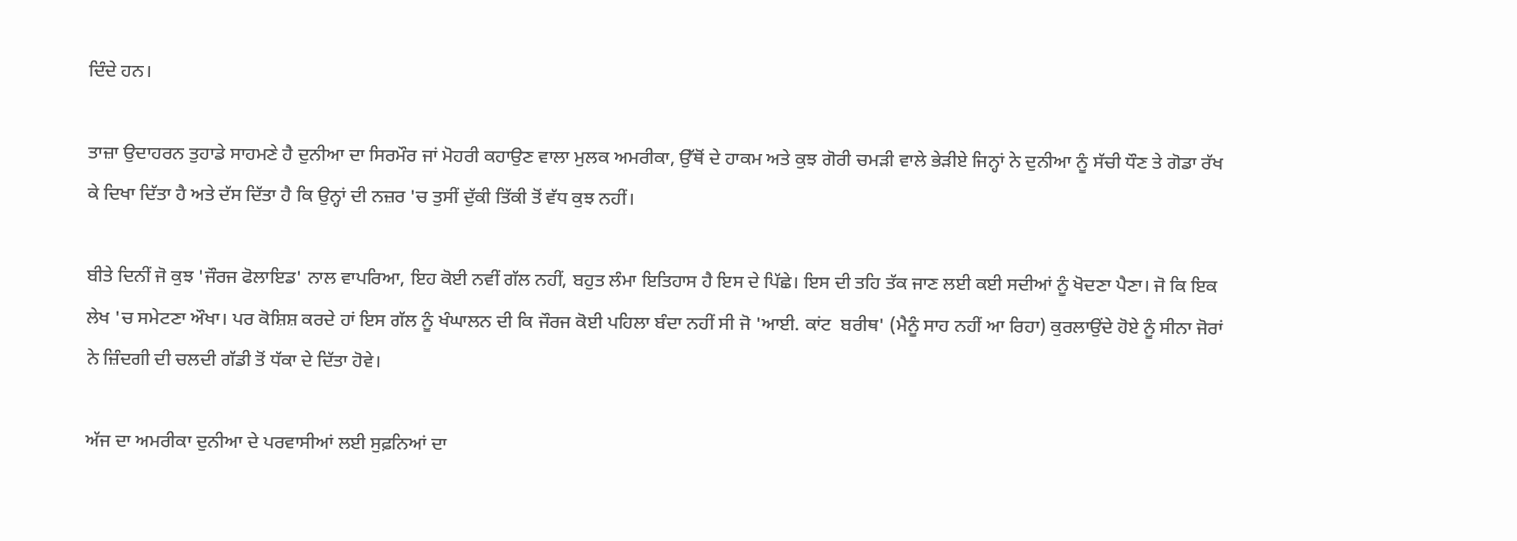ਦਿੰਦੇ ਹਨ।

ਤਾਜ਼ਾ ਉਦਾਹਰਨ ਤੁਹਾਡੇ ਸਾਹਮਣੇ ਹੈ ਦੁਨੀਆ ਦਾ ਸਿਰਮੌਰ ਜਾਂ ਮੋਹਰੀ ਕਹਾਉਣ ਵਾਲਾ ਮੁਲਕ ਅਮਰੀਕਾ, ਉੱਥੋਂ ਦੇ ਹਾਕਮ ਅਤੇ ਕੁਝ ਗੋਰੀ ਚਮੜੀ ਵਾਲੇ ਭੇੜੀਏ ਜਿਨ੍ਹਾਂ ਨੇ ਦੁਨੀਆ ਨੂੰ ਸੱਚੀ ਧੌਣ ਤੇ ਗੋਡਾ ਰੱਖ ਕੇ ਦਿਖਾ ਦਿੱਤਾ ਹੈ ਅਤੇ ਦੱਸ ਦਿੱਤਾ ਹੈ ਕਿ ਉਨ੍ਹਾਂ ਦੀ ਨਜ਼ਰ 'ਚ ਤੁਸੀਂ ਦੁੱਕੀ ਤਿੱਕੀ ਤੋਂ ਵੱਧ ਕੁਝ ਨਹੀਂ।

ਬੀਤੇ ਦਿਨੀਂ ਜੋ ਕੁਝ 'ਜੌਰਜ ਫੋਲਾਇਡ' ਨਾਲ ਵਾਪਰਿਆ, ਇਹ ਕੋਈ ਨਵੀਂ ਗੱਲ ਨਹੀਂ, ਬਹੁਤ ਲੰਮਾ ਇਤਿਹਾਸ ਹੈ ਇਸ ਦੇ ਪਿੱਛੇ। ਇਸ ਦੀ ਤਹਿ ਤੱਕ ਜਾਣ ਲਈ ਕਈ ਸਦੀਆਂ ਨੂੰ ਖੋਦਣਾ ਪੈਣਾ। ਜੋ ਕਿ ਇਕ ਲੇਖ 'ਚ ਸਮੇਟਣਾ ਔਖਾ। ਪਰ ਕੋਸ਼ਿਸ਼ ਕਰਦੇ ਹਾਂ ਇਸ ਗੱਲ ਨੂੰ ਖੰਘਾਲਨ ਦੀ ਕਿ ਜੌਰਜ ਕੋਈ ਪਹਿਲਾ ਬੰਦਾ ਨਹੀਂ ਸੀ ਜੋ 'ਆਈ. ਕਾਂਟ  ਬਰੀਥ' (ਮੈਨੂੰ ਸਾਹ ਨਹੀਂ ਆ ਰਿਹਾ) ਕੁਰਲਾਉਂਦੇ ਹੋਏ ਨੂੰ ਸੀਨਾ ਜੋਰਾਂ ਨੇ ਜ਼ਿੰਦਗੀ ਦੀ ਚਲਦੀ ਗੱਡੀ ਤੋਂ ਧੱਕਾ ਦੇ ਦਿੱਤਾ ਹੋਵੇ।

ਅੱਜ ਦਾ ਅਮਰੀਕਾ ਦੁਨੀਆ ਦੇ ਪਰਵਾਸੀਆਂ ਲਈ ਸੁਫ਼ਨਿਆਂ ਦਾ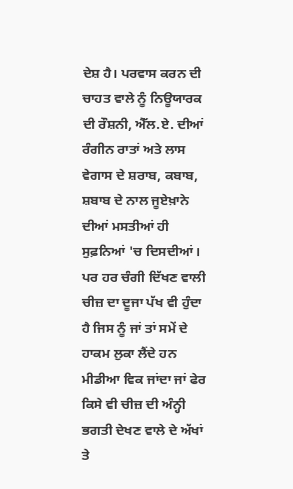ਦੇਸ਼ ਹੈ। ਪਰਵਾਸ ਕਰਨ ਦੀ ਚਾਹਤ ਵਾਲੇ ਨੂੰ ਨਿਊਯਾਰਕ ਦੀ ਰੌਸ਼ਨੀ, ਐੱਲ.ਏ. ਦੀਆਂ ਰੰਗੀਨ ਰਾਤਾਂ ਅਤੇ ਲਾਸ ਵੇਗਾਸ ਦੇ ਸ਼ਰਾਬ, ਕਬਾਬ, ਸ਼ਬਾਬ ਦੇ ਨਾਲ ਜੂਏਖ਼ਾਨੇ ਦੀਆਂ ਮਸਤੀਆਂ ਹੀ ਸੁਫ਼ਨਿਆਂ 'ਚ ਦਿਸਦੀਆਂ। ਪਰ ਹਰ ਚੰਗੀ ਦਿੱਖਣ ਵਾਲੀ ਚੀਜ਼ ਦਾ ਦੂਜਾ ਪੱਖ ਵੀ ਹੁੰਦਾ ਹੈ ਜਿਸ ਨੂੰ ਜਾਂ ਤਾਂ ਸਮੇਂ ਦੇ ਹਾਕਮ ਲੁਕਾ ਲੈਂਦੇ ਹਨ ਮੀਡੀਆ ਵਿਕ ਜਾਂਦਾ ਜਾਂ ਫੇਰ ਕਿਸੇ ਵੀ ਚੀਜ਼ ਦੀ ਅੰਨ੍ਹੀ ਭਗਤੀ ਦੇਖਣ ਵਾਲੇ ਦੇ ਅੱਖਾਂ ਤੇ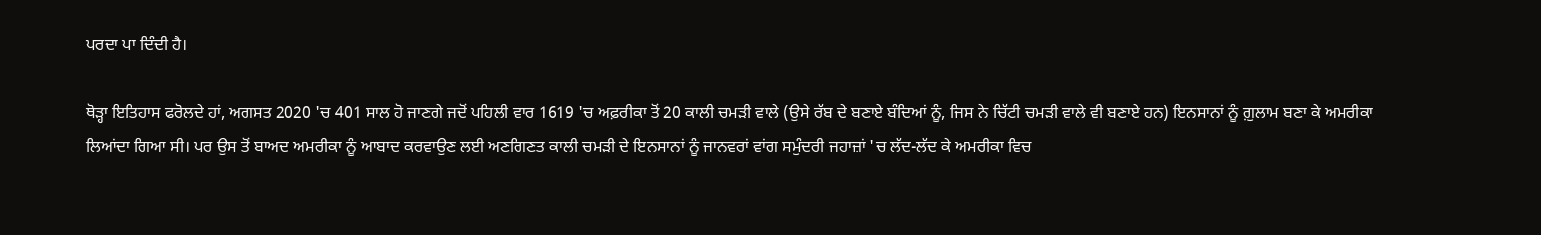ਪਰਦਾ ਪਾ ਦਿੰਦੀ ਹੈ।

ਥੋੜ੍ਹਾ ਇਤਿਹਾਸ ਫਰੋਲਦੇ ਹਾਂ, ਅਗਸਤ 2020 'ਚ 401 ਸਾਲ ਹੋ ਜਾਣਗੇ ਜਦੋਂ ਪਹਿਲੀ ਵਾਰ 1619 'ਚ ਅਫ਼ਰੀਕਾ ਤੋਂ 20 ਕਾਲੀ ਚਮੜੀ ਵਾਲੇ (ਉਸੇ ਰੱਬ ਦੇ ਬਣਾਏ ਬੰਦਿਆਂ ਨੂੰ, ਜਿਸ ਨੇ ਚਿੱਟੀ ਚਮੜੀ ਵਾਲੇ ਵੀ ਬਣਾਏ ਹਨ) ਇਨਸਾਨਾਂ ਨੂੰ ਗ਼ੁਲਾਮ ਬਣਾ ਕੇ ਅਮਰੀਕਾ ਲਿਆਂਦਾ ਗਿਆ ਸੀ। ਪਰ ਉਸ ਤੋਂ ਬਾਅਦ ਅਮਰੀਕਾ ਨੂੰ ਆਬਾਦ ਕਰਵਾਉਣ ਲਈ ਅਣਗਿਣਤ ਕਾਲੀ ਚਮੜੀ ਦੇ ਇਨਸਾਨਾਂ ਨੂੰ ਜਾਨਵਰਾਂ ਵਾਂਗ ਸਮੁੰਦਰੀ ਜਹਾਜ਼ਾਂ 'ਚ ਲੱਦ-ਲੱਦ ਕੇ ਅਮਰੀਕਾ ਵਿਚ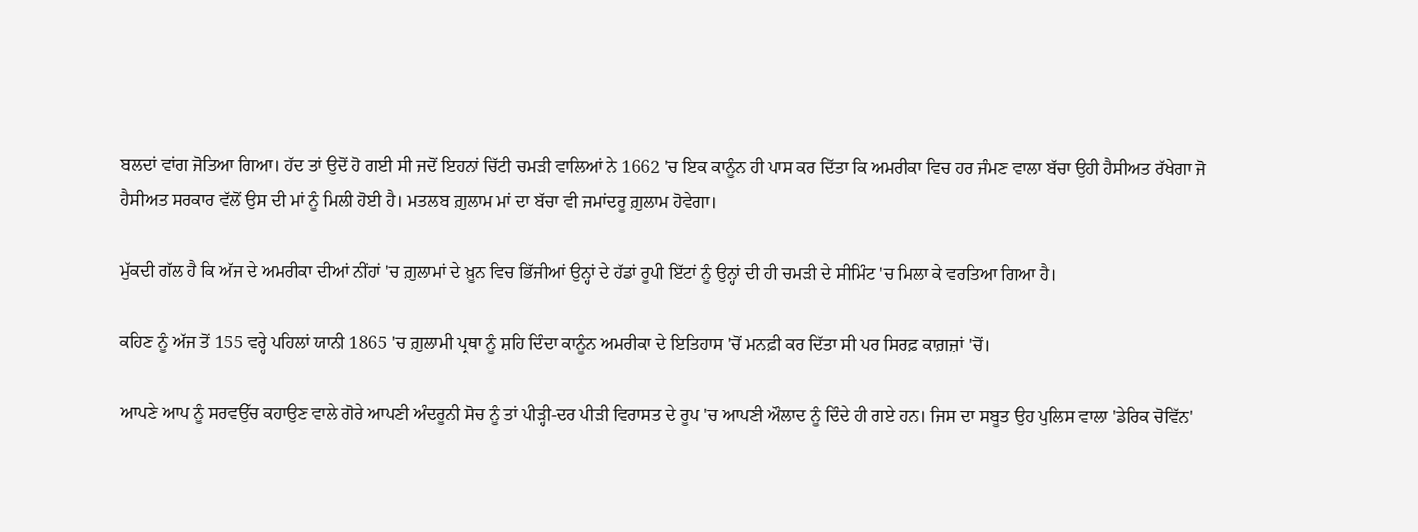ਬਲਦਾਂ ਵਾਂਗ ਜੋਤਿਆ ਗਿਆ। ਹੱਦ ਤਾਂ ਉਦੋਂ ਹੋ ਗਈ ਸੀ ਜਦੋਂ ਇਹਨਾਂ ਚਿੱਟੀ ਚਮੜੀ ਵਾਲਿਆਂ ਨੇ 1662 'ਚ ਇਕ ਕਾਨੂੰਨ ਹੀ ਪਾਸ ਕਰ ਦਿੱਤਾ ਕਿ ਅਮਰੀਕਾ ਵਿਚ ਹਰ ਜੰਮਣ ਵਾਲਾ ਬੱਚਾ ਉਹੀ ਹੈਸੀਅਤ ਰੱਖੇਗਾ ਜੋ ਹੈਸੀਅਤ ਸਰਕਾਰ ਵੱਲੋਂ ਉਸ ਦੀ ਮਾਂ ਨੂੰ ਮਿਲੀ ਹੋਈ ਹੈ। ਮਤਲਬ ਗ਼ੁਲਾਮ ਮਾਂ ਦਾ ਬੱਚਾ ਵੀ ਜਮਾਂਦਰੂ ਗ਼ੁਲਾਮ ਹੋਵੇਗਾ।

ਮੁੱਕਦੀ ਗੱਲ ਹੈ ਕਿ ਅੱਜ ਦੇ ਅਮਰੀਕਾ ਦੀਆਂ ਨੀਂਹਾਂ 'ਚ ਗ਼ੁਲਾਮਾਂ ਦੇ ਖ਼ੂਨ ਵਿਚ ਭਿੱਜੀਆਂ ਉਨ੍ਹਾਂ ਦੇ ਹੱਡਾਂ ਰੂਪੀ ਇੱਟਾਂ ਨੂੰ ਉਨ੍ਹਾਂ ਦੀ ਹੀ ਚਮੜੀ ਦੇ ਸੀਮਿੰਟ 'ਚ ਮਿਲਾ ਕੇ ਵਰਤਿਆ ਗਿਆ ਹੈ।

ਕਹਿਣ ਨੂੰ ਅੱਜ ਤੋਂ 155 ਵਰ੍ਹੇ ਪਹਿਲਾਂ ਯਾਨੀ 1865 'ਚ ਗ਼ੁਲਾਮੀ ਪ੍ਰਥਾ ਨੂੰ ਸ਼ਹਿ ਦਿੰਦਾ ਕਾਨੂੰਨ ਅਮਰੀਕਾ ਦੇ ਇਤਿਹਾਸ 'ਚੋਂ ਮਨਫ਼ੀ ਕਰ ਦਿੱਤਾ ਸੀ ਪਰ ਸਿਰਫ਼ ਕਾਗ਼ਜ਼ਾਂ 'ਚੋਂ।

ਆਪਣੇ ਆਪ ਨੂੰ ਸਰਵਉੱਚ ਕਹਾਉਣ ਵਾਲੇ ਗੋਰੇ ਆਪਣੀ ਅੰਦਰੂਨੀ ਸੋਚ ਨੂੰ ਤਾਂ ਪੀੜ੍ਹੀ-ਦਰ ਪੀੜੀ ਵਿਰਾਸਤ ਦੇ ਰੂਪ 'ਚ ਆਪਣੀ ਔਲਾਦ ਨੂੰ ਦਿੰਦੇ ਹੀ ਗਏ ਹਨ। ਜਿਸ ਦਾ ਸਬੂਤ ਉਹ ਪੁਲਿਸ ਵਾਲਾ 'ਡੇਰਿਕ ਚੋਵਿੱਨ'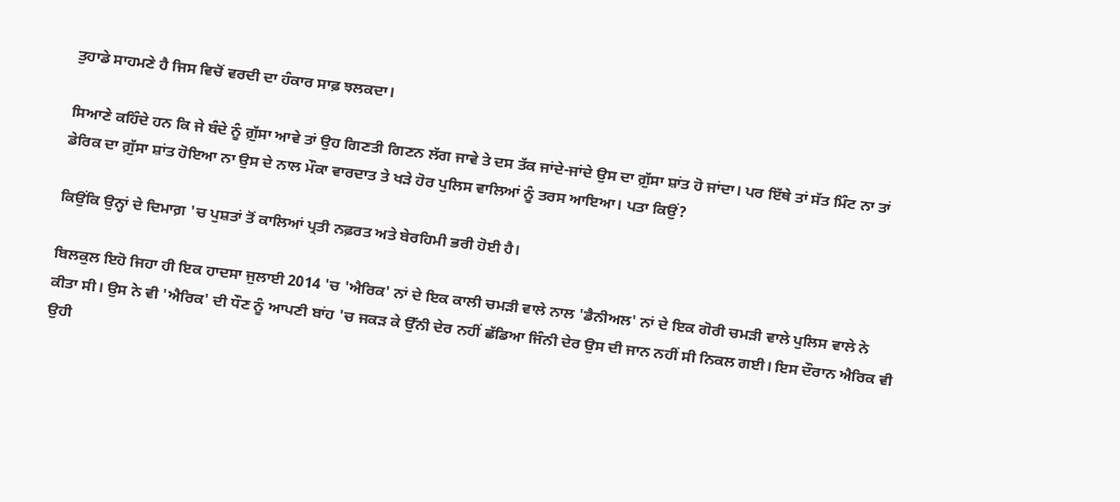ਤੁਹਾਡੇ ਸਾਹਮਣੇ ਹੈ ਜਿਸ ਵਿਚੋਂ ਵਰਦੀ ਦਾ ਹੰਕਾਰ ਸਾਫ਼ ਝਲਕਦਾ।

ਸਿਆਣੇ ਕਹਿੰਦੇ ਹਨ ਕਿ ਜੇ ਬੰਦੇ ਨੂੰ ਗ਼ੁੱਸਾ ਆਵੇ ਤਾਂ ਉਹ ਗਿਣਤੀ ਗਿਣਨ ਲੱਗ ਜਾਵੇ ਤੇ ਦਸ ਤੱਕ ਜਾਂਦੇ-ਜਾਂਦੇ ਉਸ ਦਾ ਗ਼ੁੱਸਾ ਸ਼ਾਂਤ ਹੋ ਜਾਂਦਾ। ਪਰ ਇੱਥੇ ਤਾਂ ਸੱਤ ਮਿੰਟ ਨਾ ਤਾਂ ਡੇਰਿਕ ਦਾ ਗ਼ੁੱਸਾ ਸ਼ਾਂਤ ਹੋਇਆ ਨਾ ਉਸ ਦੇ ਨਾਲ ਮੌਕਾ ਵਾਰਦਾਤ ਤੇ ਖੜੇ ਹੋਰ ਪੁਲਿਸ ਵਾਲਿਆਂ ਨੂੰ ਤਰਸ ਆਇਆ। ਪਤਾ ਕਿਉਂ?

ਕਿਉਂਕਿ ਉਨ੍ਹਾਂ ਦੇ ਦਿਮਾਗ਼ 'ਚ ਪੁਸ਼ਤਾਂ ਤੋਂ ਕਾਲਿਆਂ ਪ੍ਰਤੀ ਨਫ਼ਰਤ ਅਤੇ ਬੇਰਹਿਮੀ ਭਰੀ ਹੋਈ ਹੈ।

ਬਿਲਕੁਲ ਇਹੋ ਜਿਹਾ ਹੀ ਇਕ ਹਾਦਸਾ ਜੁਲਾਈ 2014 'ਚ 'ਐਰਿਕ' ਨਾਂ ਦੇ ਇਕ ਕਾਲੀ ਚਮੜੀ ਵਾਲੇ ਨਾਲ 'ਡੈਨੀਅਲ' ਨਾਂ ਦੇ ਇਕ ਗੋਰੀ ਚਮੜੀ ਵਾਲੇ ਪੁਲਿਸ ਵਾਲੇ ਨੇ ਕੀਤਾ ਸੀ। ਉਸ ਨੇ ਵੀ 'ਐਰਿਕ' ਦੀ ਧੌਣ ਨੂੰ ਆਪਣੀ ਬਾਂਹ 'ਚ ਜਕੜ ਕੇ ਉੱਨੀ ਦੇਰ ਨਹੀਂ ਛੱਡਿਆ ਜਿੰਨੀ ਦੇਰ ਉਸ ਦੀ ਜਾਨ ਨਹੀਂ ਸੀ ਨਿਕਲ ਗਈ। ਇਸ ਦੌਰਾਨ ਐਰਿਕ ਵੀ ਉਹੀ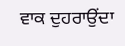ਵਾਕ ਦੁਹਰਾਉਂਦਾ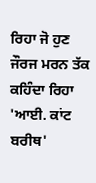ਰਿਹਾ ਜੋ ਹੁਣ ਜੌਰਜ ਮਰਨ ਤੱਕ ਕਹਿੰਦਾ ਰਿਹਾ 'ਆਈ. ਕਾਂਟ ਬਰੀਥ'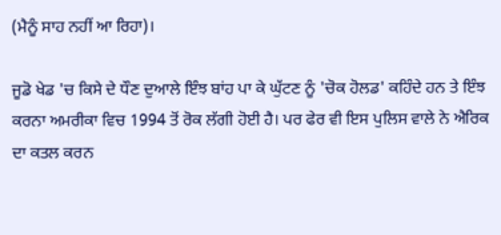(ਮੈਨੂੰ ਸਾਹ ਨਹੀਂ ਆ ਰਿਹਾ)।

ਜੂਡੋ ਖੇਡ 'ਚ ਕਿਸੇ ਦੇ ਧੌਣ ਦੁਆਲੇ ਇੰਝ ਬਾਂਹ ਪਾ ਕੇ ਘੁੱਟਣ ਨੂੰ 'ਚੋਕ ਹੋਲਡ' ਕਹਿੰਦੇ ਹਨ ਤੇ ਇੰਝ ਕਰਨਾ ਅਮਰੀਕਾ ਵਿਚ 1994 ਤੋਂ ਰੋਕ ਲੱਗੀ ਹੋਈ ਹੈ। ਪਰ ਫੇਰ ਵੀ ਇਸ ਪੁਲਿਸ ਵਾਲੇ ਨੇ ਐਰਿਕ ਦਾ ਕਤਲ ਕਰਨ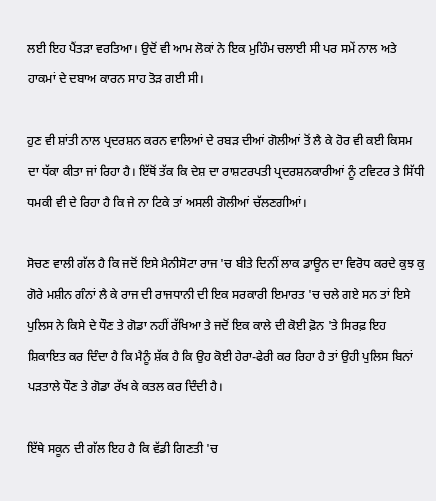ਲਈ ਇਹ ਪੈਂਤੜਾ ਵਰਤਿਆ। ਉਦੋਂ ਵੀ ਆਮ ਲੋਕਾਂ ਨੇ ਇਕ ਮੁਹਿੰਮ ਚਲਾਈ ਸੀ ਪਰ ਸਮੇਂ ਨਾਲ ਅਤੇ ਹਾਕਮਾਂ ਦੇ ਦਬਾਅ ਕਾਰਨ ਸਾਹ ਤੋੜ ਗਈ ਸੀ।

ਹੁਣ ਵੀ ਸ਼ਾਂਤੀ ਨਾਲ ਪ੍ਰਦਰਸ਼ਨ ਕਰਨ ਵਾਲਿਆਂ ਦੇ ਰਬੜ ਦੀਆਂ ਗੋਲੀਆਂ ਤੋਂ ਲੈ ਕੇ ਹੋਰ ਵੀ ਕਈ ਕਿਸਮ ਦਾ ਧੱਕਾ ਕੀਤਾ ਜਾਂ ਰਿਹਾ ਹੈ। ਇੱਥੋਂ ਤੱਕ ਕਿ ਦੇਸ਼ ਦਾ ਰਾਸ਼ਟਰਪਤੀ ਪ੍ਰਦਰਸ਼ਨਕਾਰੀਆਂ ਨੂੰ ਟਵਿਟਰ ਤੇ ਸਿੱਧੀ ਧਮਕੀ ਵੀ ਦੇ ਰਿਹਾ ਹੈ ਕਿ ਜੇ ਨਾ ਟਿਕੇ ਤਾਂ ਅਸਲੀ ਗੋਲੀਆਂ ਚੱਲਣਗੀਆਂ।

ਸੋਚਣ ਵਾਲੀ ਗੱਲ ਹੈ ਕਿ ਜਦੋਂ ਇਸੇ ਮੈਨੀਸੋਟਾ ਰਾਜ 'ਚ ਬੀਤੇ ਦਿਨੀਂ ਲਾਕ ਡਾਊਨ ਦਾ ਵਿਰੋਧ ਕਰਦੇ ਕੁਝ ਕੁ ਗੋਰੇ ਮਸ਼ੀਨ ਗੰਨਾਂ ਲੈ ਕੇ ਰਾਜ ਦੀ ਰਾਜਧਾਨੀ ਦੀ ਇਕ ਸਰਕਾਰੀ ਇਮਾਰਤ 'ਚ ਚਲੇ ਗਏ ਸਨ ਤਾਂ ਇਸੇ ਪੁਲਿਸ ਨੇ ਕਿਸੇ ਦੇ ਧੌਣ ਤੇ ਗੋਡਾ ਨਹੀਂ ਰੱਖਿਆ ਤੇ ਜਦੋਂ ਇਕ ਕਾਲੇ ਦੀ ਕੋਈ ਫ਼ੋਨ 'ਤੇ ਸਿਰਫ਼ ਇਹ ਸ਼ਿਕਾਇਤ ਕਰ ਦਿੰਦਾ ਹੈ ਕਿ ਮੈਨੂੰ ਸ਼ੱਕ ਹੈ ਕਿ ਉਹ ਕੋਈ ਹੇਰਾ-ਫੇਰੀ ਕਰ ਰਿਹਾ ਹੈ ਤਾਂ ਉਹੀ ਪੁਲਿਸ ਬਿਨਾਂ ਪੜਤਾਲੇ ਧੌਣ ਤੇ ਗੋਡਾ ਰੱਖ ਕੇ ਕਤਲ ਕਰ ਦਿੰਦੀ ਹੈ।

ਇੱਥੇ ਸਕੂਨ ਦੀ ਗੱਲ ਇਹ ਹੈ ਕਿ ਵੱਡੀ ਗਿਣਤੀ 'ਚ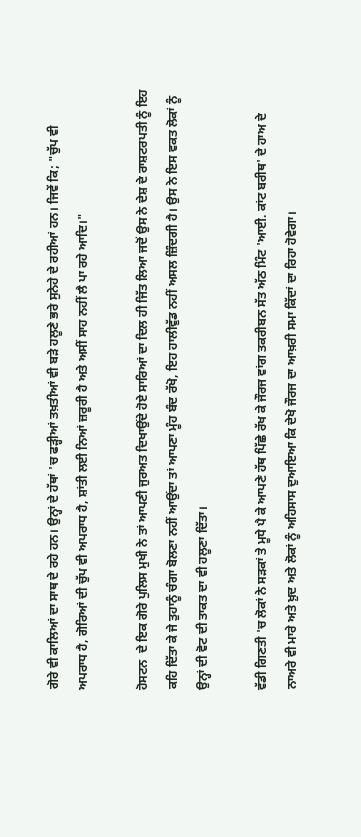ਗੋਰੇ ਵੀ ਕਾਲਿਆਂ ਦਾ ਸਾਥ ਦੇ ਰਹੇ ਹਨ। ਉਨ੍ਹਾਂ ਦੇ ਹੱਥਾਂ 'ਚ ਫੜ੍ਹੀਆਂ ਤਖ਼ਤੀਆਂ ਵੀ ਬੜੇ ਹਲੂਣੇ ਭਰੇ ਸੁਨੇਹੇ ਦੇ ਰਹੀਆਂ ਹਨ। ਜਿਵੇਂ ਕਿ; "ਚੁੱਪ ਵੀ ਅਪਰਾਧ ਹੈ, ਗੋਰਿਆਂ ਦੀ ਚੁੱਪ ਵੀ ਅਪਰਾਧ ਹੈ, ਸ਼ਾਂਤੀ ਲਈ ਨਿਆਂ ਜ਼ਰੂਰੀ ਹੈ ਅਤੇ ਅਸੀਂ ਸਾਹ ਨਹੀਂ ਲੈ ਪਾ ਰਹੇ ਆਦਿ।"

ਹੋਸਟਨ  ਦੇ ਇਕ ਗੋਰੇ ਪੁਲਿਸ ਮੁਖੀ ਨੇ ਤਾਂ ਆਪਣੀ ਜੁਰਅਤ ਦਿਖਾਉਂਦੇ ਹੋਏ ਸਾਰਿਆਂ ਦਾ ਦਿਲ ਹੀ ਜਿੱਤ ਲਿਆ ਜਦੋਂ ਉਸ ਨੇ ਦੇਸ਼ ਦੇ ਰਾਸ਼ਟਰਪਤੀ ਨੂੰ ਇਹ ਕਹਿ ਦਿੱਤਾ ਕੇ ਜੇ ਤੁਹਾਨੂੰ ਚੰਗਾ ਬੋਲਣਾ ਨਹੀਂ ਆਉਂਦਾ ਤਾਂ ਆਪਣਾ ਮੂੰਹ ਬੰਦ ਰੱਖੋ, ਇਹ ਹਾਲੀਵੁੱਡ ਨਹੀਂ ਅਸਲ ਜ਼ਿੰਦਗੀ ਹੈ। ਉਸ ਨੇ ਇਸ ਵਕਤ ਲੋਕਾਂ ਨੂੰ ਉਨ੍ਹਾਂ ਦੀ ਵੋਟ ਦੀ ਤਾਕਤ ਦਾ ਵੀ ਹਲੂਣਾ ਦਿੱਤਾ।

ਵੱਡੀ ਗਿਣਤੀ 'ਚ ਲੋਕਾਂ ਨੇ ਸੜਕਾਂ ਤੇ ਮੂਧੇ ਪੈ ਕੇ ਆਪਣੇ ਹੱਥ ਪਿੱਛੇ ਰੱਖ ਕੇ ਜੌਰਜ ਵਾਂਗ ਤਕਰੀਬਨ ਸੱਤ ਅੱਠ ਮਿੰਟ 'ਆਈ. ਕਾਂਟ ਬਰੀਥ' ਦੇ ਹਾਅ ਦੇ ਨਾਅਰੇ ਵੀ ਮਾਰੇ ਅਤੇ ਖ਼ੁਦ ਅਤੇ ਲੋਕਾਂ ਨੂੰ ਅਹਿਸਾਸ ਦੁਆਇਆ ਕਿ ਦੇਖੋ ਜੌਰਜ ਦਾ ਆਖ਼ਰੀ ਸਮਾ ਕਿੱਦਾਂ ਦਾ ਰਿਹਾ ਹੋਵੇਗਾ।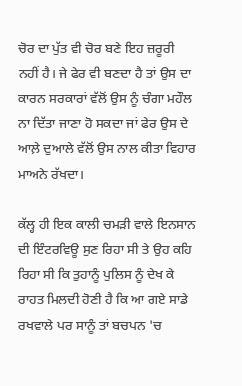ਚੋਰ ਦਾ ਪੁੱਤ ਵੀ ਚੋਰ ਬਣੇ ਇਹ ਜ਼ਰੂਰੀ ਨਹੀਂ ਹੈ। ਜੇ ਫੇਰ ਵੀ ਬਣਦਾ ਹੈ ਤਾਂ ਉਸ ਦਾ ਕਾਰਨ ਸਰਕਾਰਾਂ ਵੱਲੋਂ ਉਸ ਨੂੰ ਚੰਗਾ ਮਹੌਲ ਨਾ ਦਿੱਤਾ ਜਾਣਾ ਹੋ ਸਕਦਾ ਜਾਂ ਫੇਰ ਉਸ ਦੇ ਆਲ਼ੇ ਦੁਆਲੇ ਵੱਲੋਂ ਉਸ ਨਾਲ ਕੀਤਾ ਵਿਹਾਰ ਮਾਅਨੇ ਰੱਖਦਾ।

ਕੱਲ੍ਹ ਹੀ ਇਕ ਕਾਲੀ ਚਮੜੀ ਵਾਲੇ ਇਨਸਾਨ ਦੀ ਇੰਟਰਵਿਊ ਸੁਣ ਰਿਹਾ ਸੀ ਤੇ ਉਹ ਕਹਿ ਰਿਹਾ ਸੀ ਕਿ ਤੁਹਾਨੂੰ ਪੁਲਿਸ ਨੂੰ ਦੇਖ ਕੇ ਰਾਹਤ ਮਿਲਦੀ ਹੋਣੀ ਹੈ ਕਿ ਆ ਗਏ ਸਾਡੇ ਰਖਵਾਲੇ ਪਰ ਸਾਨੂੰ ਤਾਂ ਬਚਪਨ 'ਚ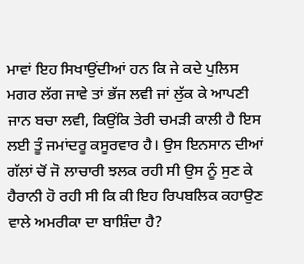ਮਾਵਾਂ ਇਹ ਸਿਖਾਉਂਦੀਆਂ ਹਨ ਕਿ ਜੇ ਕਦੇ ਪੁਲਿਸ ਮਗਰ ਲੱਗ ਜਾਵੇ ਤਾਂ ਭੱਜ ਲਵੀ ਜਾਂ ਲੁੱਕ ਕੇ ਆਪਣੀ ਜਾਨ ਬਚਾ ਲਵੀ, ਕਿਉਂਕਿ ਤੇਰੀ ਚਮੜੀ ਕਾਲੀ ਹੈ ਇਸ ਲਈ ਤੂੰ ਜਮਾਂਦਰੂ ਕਸੂਰਵਾਰ ਹੈ। ਉਸ ਇਨਸਾਨ ਦੀਆਂ ਗੱਲਾਂ ਚੋਂ ਜੋ ਲਾਚਾਰੀ ਝਲਕ ਰਹੀ ਸੀ ਉਸ ਨੂੰ ਸੁਣ ਕੇ ਹੈਰਾਨੀ ਹੋ ਰਹੀ ਸੀ ਕਿ ਕੀ ਇਹ ਰਿਪਬਲਿਕ ਕਹਾਉਣ ਵਾਲੇ ਅਮਰੀਕਾ ਦਾ ਬਾਸ਼ਿੰਦਾ ਹੈ?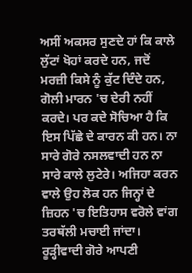ਅਸੀਂ ਅਕਸਰ ਸੁਣਦੇ ਹਾਂ ਕਿ ਕਾਲੇ ਲੁੱਟਾਂ ਖੋਹਾਂ ਕਰਦੇ ਹਨ, ਜਦੋਂ ਮਰਜ਼ੀ ਕਿਸੇ ਨੂੰ ਕੁੱਟ ਦਿੰਦੇ ਹਨ, ਗੋਲੀ ਮਾਰਨ 'ਚ ਦੇਰੀ ਨਹੀਂ ਕਰਦੇ। ਪਰ ਕਦੇ ਸੋਚਿਆ ਹੈ ਕਿ ਇਸ ਪਿੱਛੇ ਦੇ ਕਾਰਨ ਕੀ ਹਨ। ਨਾ ਸਾਰੇ ਗੋਰੇ ਨਸਲਵਾਦੀ ਹਨ ਨਾ ਸਾਰੇ ਕਾਲੇ ਲੁਟੇਰੇ। ਅਜਿਹਾ ਕਰਨ ਵਾਲੇ ਉਹ ਲੋਕ ਹਨ ਜਿਨ੍ਹਾਂ ਦੇ ਜ਼ਿਹਨ 'ਚ ਇਤਿਹਾਸ ਵਰੋਲੇ ਵਾਂਗ ਤਰਥੱਲੀ ਮਚਾਈ ਜਾਂਦਾ। ਰੂੜ੍ਹੀਵਾਦੀ ਗੋਰੇ ਆਪਣੀ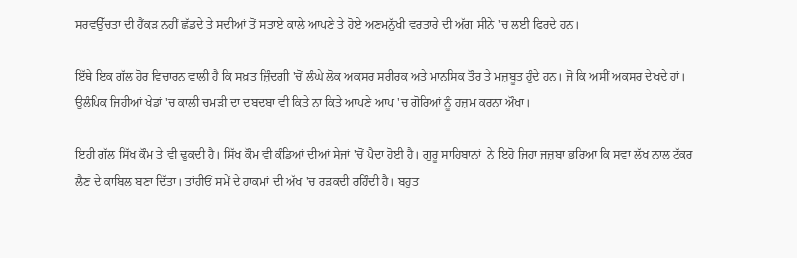ਸਰਵਉੱਚਤਾ ਦੀ ਹੈਂਕੜ ਨਹੀਂ ਛੱਡਦੇ ਤੇ ਸਦੀਆਂ ਤੋਂ ਸਤਾਏ ਕਾਲੇ ਆਪਣੇ ਤੇ ਹੋਏ ਅਣਮਨੁੱਖੀ ਵਰਤਾਰੇ ਦੀ ਅੱਗ ਸੀਨੇ 'ਚ ਲਈ ਫਿਰਦੇ ਹਨ।

ਇੱਥੇ ਇਕ ਗੱਲ ਹੋਰ ਵਿਚਾਰਨ ਵਾਲੀ ਹੈ ਕਿ ਸਖ਼ਤ ਜ਼ਿੰਦਗੀ 'ਚੋਂ ਲੰਘੇ ਲੋਕ ਅਕਸਰ ਸਰੀਰਕ ਅਤੇ ਮਾਨਸਿਕ ਤੌਰ ਤੇ ਮਜ਼ਬੂਤ ਹੁੰਦੇ ਹਨ। ਜੋ ਕਿ ਅਸੀਂ ਅਕਸਰ ਦੇਖਦੇ ਹਾਂ। ਉਲੰਪਿਕ ਜਿਹੀਆਂ ਖੇਡਾਂ 'ਚ ਕਾਲੀ ਚਮੜੀ ਦਾ ਦਬਦਬਾ ਵੀ ਕਿਤੇ ਨਾ ਕਿਤੇ ਆਪਣੇ ਆਪ 'ਚ ਗੋਰਿਆਂ ਨੂੰ ਹਜ਼ਮ ਕਰਨਾ ਔਖਾ।

ਇਹੀ ਗੱਲ ਸਿੱਖ ਕੌਮ ਤੇ ਵੀ ਢੁਕਦੀ ਹੈ। ਸਿੱਖ ਕੌਮ ਵੀ ਕੰਡਿਆਂ ਦੀਆਂ ਸੇਜਾਂ 'ਚੋਂ ਪੈਦਾ ਹੋਈ ਹੈ। ਗੁਰੂ ਸਾਹਿਬਾਨਾਂ  ਨੇ ਇਹੋ ਜਿਹਾ ਜਜ਼ਬਾ ਭਰਿਆ ਕਿ ਸਵਾ ਲੱਖ ਨਾਲ ਟੱਕਰ ਲੈਣ ਦੇ ਕਾਬਿਲ ਬਣਾ ਦਿੱਤਾ। ਤਾਂਹੀਓਂ ਸਮੇਂ ਦੇ ਹਾਕਮਾਂ ਦੀ ਅੱਖ 'ਚ ਰੜਕਦੀ ਰਹਿੰਦੀ ਹੈ। ਬਹੁਤ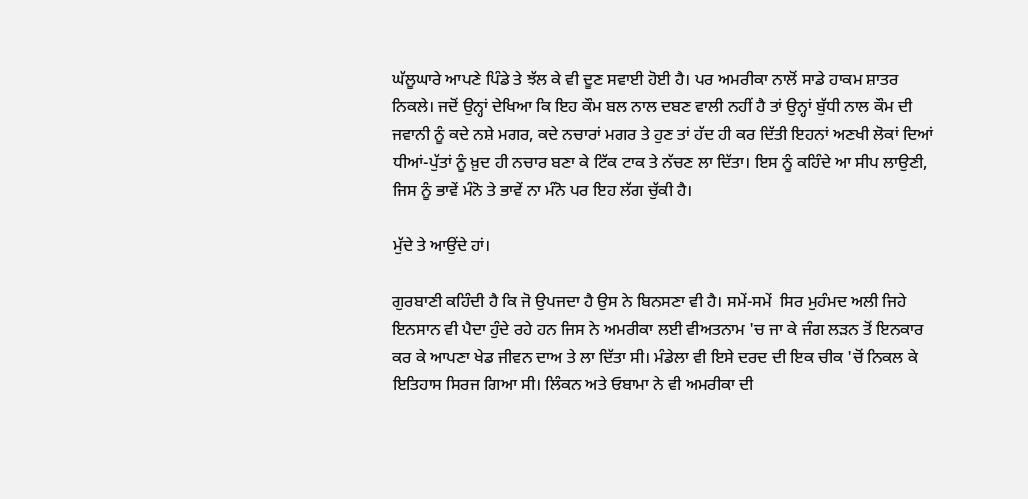ਘੱਲੂਘਾਰੇ ਆਪਣੇ ਪਿੰਡੇ ਤੇ ਝੱਲ ਕੇ ਵੀ ਦੂਣ ਸਵਾਈ ਹੋਈ ਹੈ। ਪਰ ਅਮਰੀਕਾ ਨਾਲੋਂ ਸਾਡੇ ਹਾਕਮ ਸ਼ਾਤਰ ਨਿਕਲੇ। ਜਦੋਂ ਉਨ੍ਹਾਂ ਦੇਖਿਆ ਕਿ ਇਹ ਕੌਮ ਬਲ ਨਾਲ ਦਬਣ ਵਾਲੀ ਨਹੀਂ ਹੈ ਤਾਂ ਉਨ੍ਹਾਂ ਬੁੱਧੀ ਨਾਲ ਕੌਮ ਦੀ ਜਵਾਨੀ ਨੂੰ ਕਦੇ ਨਸ਼ੇ ਮਗਰ, ਕਦੇ ਨਚਾਰਾਂ ਮਗਰ ਤੇ ਹੁਣ ਤਾਂ ਹੱਦ ਹੀ ਕਰ ਦਿੱਤੀ ਇਹਨਾਂ ਅਣਖੀ ਲੋਕਾਂ ਦਿਆਂ ਧੀਆਂ-ਪੁੱਤਾਂ ਨੂੰ ਖ਼ੁਦ ਹੀ ਨਚਾਰ ਬਣਾ ਕੇ ਟਿੱਕ ਟਾਕ ਤੇ ਨੱਚਣ ਲਾ ਦਿੱਤਾ। ਇਸ ਨੂੰ ਕਹਿੰਦੇ ਆ ਸੀਪ ਲਾਉਣੀ, ਜਿਸ ਨੂੰ ਭਾਵੇਂ ਮੰਨੋ ਤੇ ਭਾਵੇਂ ਨਾ ਮੰਨੋ ਪਰ ਇਹ ਲੱਗ ਚੁੱਕੀ ਹੈ।

ਮੁੱਦੇ ਤੇ ਆਉਂਦੇ ਹਾਂ।

ਗੁਰਬਾਣੀ ਕਹਿੰਦੀ ਹੈ ਕਿ ਜੋ ਉਪਜਦਾ ਹੈ ਉਸ ਨੇ ਬਿਨਸਣਾ ਵੀ ਹੈ। ਸਮੇਂ-ਸਮੇਂ  ਸਿਰ ਮੁਹੰਮਦ ਅਲੀ ਜਿਹੇ ਇਨਸਾਨ ਵੀ ਪੈਦਾ ਹੁੰਦੇ ਰਹੇ ਹਨ ਜਿਸ ਨੇ ਅਮਰੀਕਾ ਲਈ ਵੀਅਤਨਾਮ 'ਚ ਜਾ ਕੇ ਜੰਗ ਲੜਨ ਤੋਂ ਇਨਕਾਰ ਕਰ ਕੇ ਆਪਣਾ ਖੇਡ ਜੀਵਨ ਦਾਅ ਤੇ ਲਾ ਦਿੱਤਾ ਸੀ। ਮੰਡੇਲਾ ਵੀ ਇਸੇ ਦਰਦ ਦੀ ਇਕ ਚੀਕ 'ਚੋਂ ਨਿਕਲ ਕੇ ਇਤਿਹਾਸ ਸਿਰਜ ਗਿਆ ਸੀ। ਲਿੰਕਨ ਅਤੇ ਓਬਾਮਾ ਨੇ ਵੀ ਅਮਰੀਕਾ ਦੀ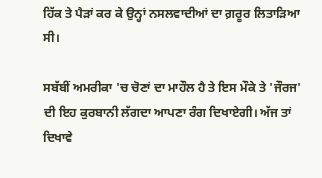ਹਿੱਕ ਤੇ ਪੈੜਾਂ ਕਰ ਕੇ ਉਨ੍ਹਾਂ ਨਸਲਵਾਦੀਆਂ ਦਾ ਗ਼ਰੂਰ ਲਿਤਾੜਿਆ ਸੀ।

ਸਬੱਬੀਂ ਅਮਰੀਕਾ 'ਚ ਚੋਣਾਂ ਦਾ ਮਾਹੌਲ ਹੈ ਤੇ ਇਸ ਮੌਕੇ ਤੇ 'ਜੌਰਜ' ਦੀ ਇਹ ਕੁਰਬਾਨੀ ਲੱਗਦਾ ਆਪਣਾ ਰੰਗ ਦਿਖਾਏਗੀ। ਅੱਜ ਤਾਂ ਦਿਖਾਵੇ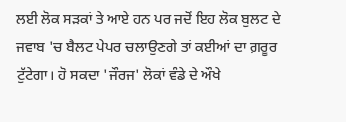ਲਈ ਲੋਕ ਸੜਕਾਂ ਤੇ ਆਏ ਹਨ ਪਰ ਜਦੋਂ ਇਹ ਲੋਕ ਬੁਲਟ ਦੇ ਜਵਾਬ 'ਚ ਬੈਲਟ ਪੇਪਰ ਚਲਾਉਣਗੇ ਤਾਂ ਕਈਆਂ ਦਾ ਗ਼ਰੂਰ ਟੁੱਟੇਗਾ। ਹੋ ਸਕਦਾ 'ਜੌਰਜ' ਲੋਕਾਂ ਵੰਡੇ ਦੇ ਔਖੇ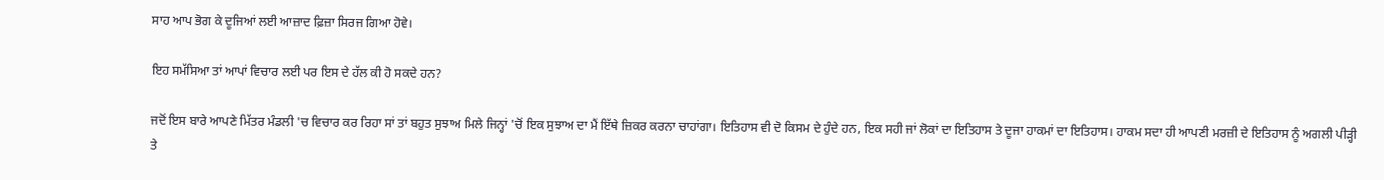ਸਾਹ ਆਪ ਭੋਗ ਕੇ ਦੂਜਿਆਂ ਲਈ ਆਜ਼ਾਦ ਫ਼ਿਜ਼ਾ ਸਿਰਜ ਗਿਆ ਹੋਵੇ।

ਇਹ ਸਮੱਸਿਆ ਤਾਂ ਆਪਾਂ ਵਿਚਾਰ ਲਈ ਪਰ ਇਸ ਦੇ ਹੱਲ ਕੀ ਹੋ ਸਕਦੇ ਹਨ?

ਜਦੋਂ ਇਸ ਬਾਰੇ ਆਪਣੇ ਮਿੱਤਰ ਮੰਡਲੀ 'ਚ ਵਿਚਾਰ ਕਰ ਰਿਹਾ ਸਾਂ ਤਾਂ ਬਹੁਤ ਸੁਝਾਅ ਮਿਲੇ ਜਿਨ੍ਹਾਂ 'ਚੋਂ ਇਕ ਸੁਝਾਅ ਦਾ ਮੈਂ ਇੱਥੇ ਜ਼ਿਕਰ ਕਰਨਾ ਚਾਹਾਂਗਾ। ਇਤਿਹਾਸ ਵੀ ਦੋ ਕਿਸਮ ਦੇ ਹੁੰਦੇ ਹਨ, ਇਕ ਸਹੀ ਜਾਂ ਲੋਕਾਂ ਦਾ ਇਤਿਹਾਸ ਤੇ ਦੂਜਾ ਹਾਕਮਾਂ ਦਾ ਇਤਿਹਾਸ। ਹਾਕਮ ਸਦਾ ਹੀ ਆਪਣੀ ਮਰਜ਼ੀ ਦੇ ਇਤਿਹਾਸ ਨੂੰ ਅਗਲੀ ਪੀੜ੍ਹੀ ਤੇ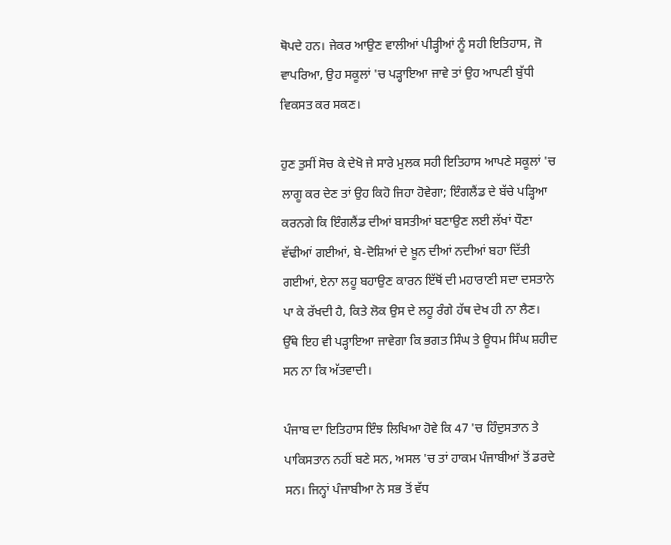ਥੋਪਦੇ ਹਨ। ਜੇਕਰ ਆਉਣ ਵਾਲੀਆਂ ਪੀੜ੍ਹੀਆਂ ਨੂੰ ਸਹੀ ਇਤਿਹਾਸ, ਜੋ ਵਾਪਰਿਆ, ਉਹ ਸਕੂਲਾਂ 'ਚ ਪੜ੍ਹਾਇਆ ਜਾਵੇ ਤਾਂ ਉਹ ਆਪਣੀ ਬੁੱਧੀ ਵਿਕਸਤ ਕਰ ਸਕਣ।

ਹੁਣ ਤੁਸੀਂ ਸੋਚ ਕੇ ਦੇਖੋ ਜੇ ਸਾਰੇ ਮੁਲਕ ਸਹੀ ਇਤਿਹਾਸ ਆਪਣੇ ਸਕੂਲਾਂ 'ਚ ਲਾਗੂ ਕਰ ਦੇਣ ਤਾਂ ਉਹ ਕਿਹੋ ਜਿਹਾ ਹੋਵੇਗਾ; ਇੰਗਲੈਂਡ ਦੇ ਬੱਚੇ ਪੜ੍ਹਿਆ ਕਰਨਗੇ ਕਿ ਇੰਗਲੈਂਡ ਦੀਆਂ ਬਸਤੀਆਂ ਬਣਾਉਣ ਲਈ ਲੱਖਾਂ ਧੌਣਾ ਵੱਢੀਆਂ ਗਈਆਂ, ਬੇ-ਦੋਸ਼ਿਆਂ ਦੇ ਖ਼ੂਨ ਦੀਆਂ ਨਦੀਆਂ ਬਹਾ ਦਿੱਤੀ ਗਈਆਂ, ਏਨਾ ਲਹੂ ਬਹਾਉਣ ਕਾਰਨ ਇੱਥੋਂ ਦੀ ਮਹਾਰਾਣੀ ਸਦਾ ਦਸਤਾਨੇ ਪਾ ਕੇ ਰੱਖਦੀ ਹੈ, ਕਿਤੇ ਲੋਕ ਉਸ ਦੇ ਲਹੂ ਰੰਗੇ ਹੱਥ ਦੇਖ ਹੀ ਨਾ ਲੈਣ।  ਉੱਥੇ ਇਹ ਵੀ ਪੜ੍ਹਾਇਆ ਜਾਵੇਗਾ ਕਿ ਭਗਤ ਸਿੰਘ ਤੇ ਊਧਮ ਸਿੰਘ ਸ਼ਹੀਦ ਸਨ ਨਾ ਕਿ ਅੱਤਵਾਦੀ।

ਪੰਜਾਬ ਦਾ ਇਤਿਹਾਸ ਇੰਝ ਲਿਖਿਆ ਹੋਵੇ ਕਿ 47 'ਚ ਹਿੰਦੁਸਤਾਨ ਤੇ ਪਾਕਿਸਤਾਨ ਨਹੀਂ ਬਣੇ ਸਨ, ਅਸਲ 'ਚ ਤਾਂ ਹਾਕਮ ਪੰਜਾਬੀਆਂ ਤੋਂ ਡਰਦੇ ਸਨ। ਜਿਨ੍ਹਾਂ ਪੰਜਾਬੀਆ ਨੇ ਸਭ ਤੋਂ ਵੱਧ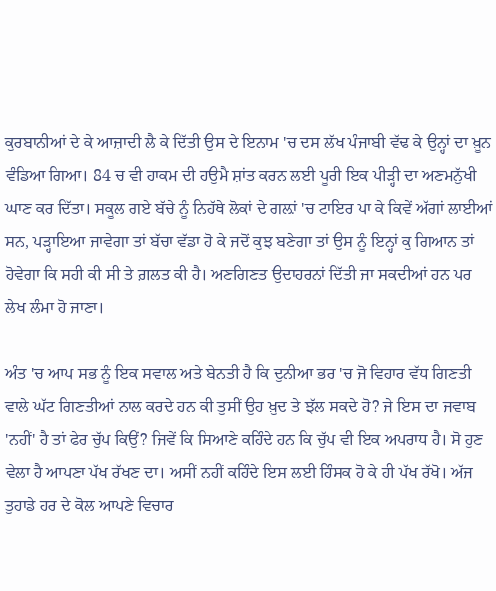ਕੁਰਬਾਨੀਆਂ ਦੇ ਕੇ ਆਜ਼ਾਦੀ ਲੈ ਕੇ ਦਿੱਤੀ ਉਸ ਦੇ ਇਨਾਮ 'ਚ ਦਸ ਲੱਖ ਪੰਜਾਬੀ ਵੱਢ ਕੇ ਉਨ੍ਹਾਂ ਦਾ ਖ਼ੂਨ ਵੰਡਿਆ ਗਿਆ। 84 ਚ ਵੀ ਹਾਕਮ ਦੀ ਹਉਮੈ ਸ਼ਾਂਤ ਕਰਨ ਲਈ ਪੂਰੀ ਇਕ ਪੀੜ੍ਹੀ ਦਾ ਅਣਮਨੁੱਖੀ ਘਾਣ ਕਰ ਦਿੱਤਾ। ਸਕੂਲ ਗਏ ਬੱਚੇ ਨੂੰ ਨਿਹੱਥੇ ਲੋਕਾਂ ਦੇ ਗਲ਼ਾਂ 'ਚ ਟਾਇਰ ਪਾ ਕੇ ਕਿਵੇਂ ਅੱਗਾਂ ਲਾਈਆਂ ਸਨ, ਪੜ੍ਹਾਇਆ ਜਾਵੇਗਾ ਤਾਂ ਬੱਚਾ ਵੱਡਾ ਹੋ ਕੇ ਜਦੋਂ ਕੁਝ ਬਣੇਗਾ ਤਾਂ ਉਸ ਨੂੰ ਇਨ੍ਹਾਂ ਕੁ ਗਿਆਨ ਤਾਂ ਹੋਵੇਗਾ ਕਿ ਸਹੀ ਕੀ ਸੀ ਤੇ ਗ਼ਲਤ ਕੀ ਹੈ। ਅਣਗਿਣਤ ਉਦਾਹਰਨਾਂ ਦਿੱਤੀ ਜਾ ਸਕਦੀਆਂ ਹਨ ਪਰ ਲੇਖ ਲੰਮਾ ਹੋ ਜਾਣਾ।

ਅੰਤ 'ਚ ਆਪ ਸਭ ਨੂੰ ਇਕ ਸਵਾਲ ਅਤੇ ਬੇਨਤੀ ਹੈ ਕਿ ਦੁਨੀਆ ਭਰ 'ਚ ਜੋ ਵਿਹਾਰ ਵੱਧ ਗਿਣਤੀ ਵਾਲੇ ਘੱਟ ਗਿਣਤੀਆਂ ਨਾਲ ਕਰਦੇ ਹਨ ਕੀ ਤੁਸੀਂ ਉਹ ਖ਼ੁਦ ਤੇ ਝੱਲ ਸਕਦੇ ਹੋ? ਜੇ ਇਸ ਦਾ ਜਵਾਬ 'ਨਹੀਂ' ਹੈ ਤਾਂ ਫੇਰ ਚੁੱਪ ਕਿਉਂ? ਜਿਵੇਂ ਕਿ ਸਿਆਣੇ ਕਹਿੰਦੇ ਹਨ ਕਿ ਚੁੱਪ ਵੀ ਇਕ ਅਪਰਾਧ ਹੈ। ਸੋ ਹੁਣ ਵੇਲਾ ਹੈ ਆਪਣਾ ਪੱਖ ਰੱਖਣ ਦਾ। ਅਸੀਂ ਨਹੀਂ ਕਹਿੰਦੇ ਇਸ ਲਈ ਹਿੰਸਕ ਹੋ ਕੇ ਹੀ ਪੱਖ ਰੱਖੋ। ਅੱਜ ਤੁਹਾਡੇ ਹਰ ਦੇ ਕੋਲ ਆਪਣੇ ਵਿਚਾਰ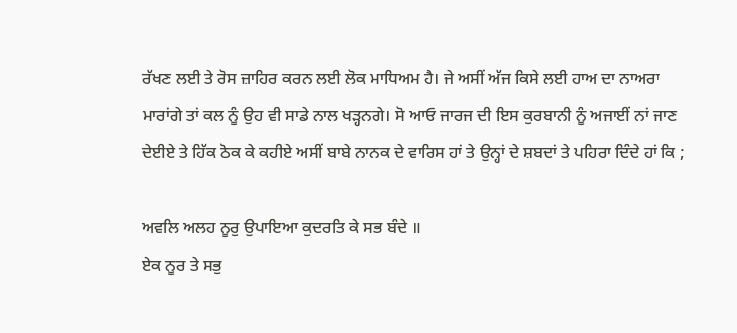ਰੱਖਣ ਲਈ ਤੇ ਰੋਸ ਜ਼ਾਹਿਰ ਕਰਨ ਲਈ ਲੋਕ ਮਾਧਿਅਮ ਹੈ। ਜੇ ਅਸੀਂ ਅੱਜ ਕਿਸੇ ਲਈ ਹਾਅ ਦਾ ਨਾਅਰਾ ਮਾਰਾਂਗੇ ਤਾਂ ਕਲ ਨੂੰ ਉਹ ਵੀ ਸਾਡੇ ਨਾਲ ਖੜ੍ਹਨਗੇ। ਸੋ ਆਓ ਜਾਰਜ ਦੀ ਇਸ ਕੁਰਬਾਨੀ ਨੂੰ ਅਜਾਈਂ ਨਾਂ ਜਾਣ ਦੇਈਏ ਤੇ ਹਿੱਕ ਠੋਕ ਕੇ ਕਹੀਏ ਅਸੀਂ ਬਾਬੇ ਨਾਨਕ ਦੇ ਵਾਰਿਸ ਹਾਂ ਤੇ ਉਨ੍ਹਾਂ ਦੇ ਸ਼ਬਦਾਂ ਤੇ ਪਹਿਰਾ ਦਿੰਦੇ ਹਾਂ ਕਿ ;

ਅਵਲਿ ਅਲਹ ਨੂਰੁ ਉਪਾਇਆ ਕੁਦਰਤਿ ਕੇ ਸਭ ਬੰਦੇ ॥
ਏਕ ਨੂਰ ਤੇ ਸਭੁ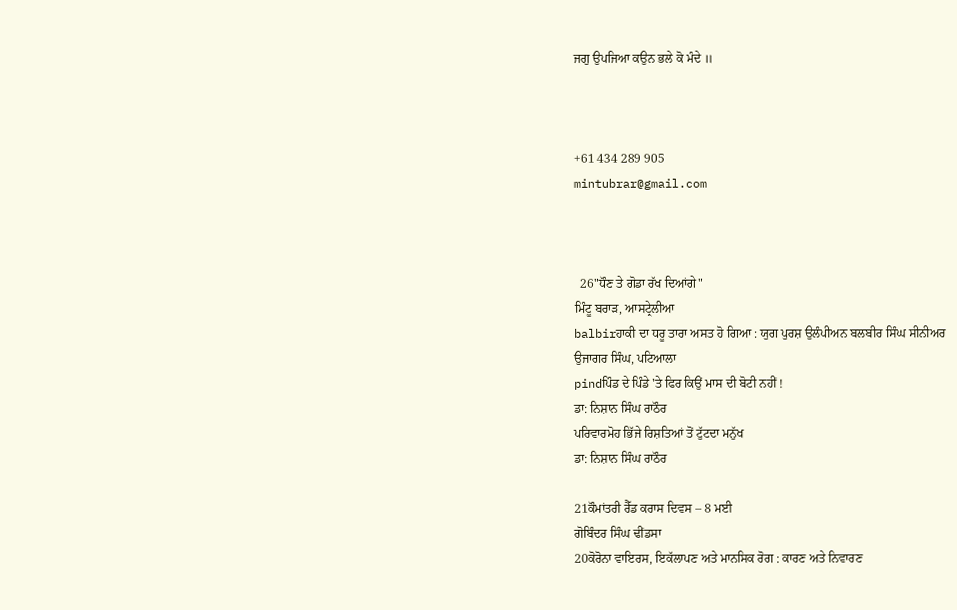ਜਗੁ ਉਪਜਿਆ ਕਉਨ ਭਲੇ ਕੋ ਮੰਦੇ ॥



+61 434 289 905
mintubrar@gmail.com



  26"ਧੌਣ ਤੇ ਗੋਡਾ ਰੱਖ ਦਿਆਂਗੇ"
ਮਿੰਟੂ ਬਰਾੜ, ਆਸਟ੍ਰੇਲੀਆ
balbirਹਾਕੀ ਦਾ ਧਰੂ ਤਾਰਾ ਅਸਤ ਹੋ ਗਿਆ : ਯੁਗ ਪੁਰਸ਼ ਉਲੰਪੀਅਨ ਬਲਬੀਰ ਸਿੰਘ ਸੀਨੀਅਰ
ਉਜਾਗਰ ਸਿੰਘ, ਪਟਿਆਲਾ
pindਪਿੰਡ ਦੇ ਪਿੰਡੇ 'ਤੇ ਫਿਰ ਕਿਉਂ ਮਾਸ ਦੀ ਬੋਟੀ ਨਹੀਂ !
ਡਾ: ਨਿਸ਼ਾਨ ਸਿੰਘ ਰਾਠੌਰ
ਪਰਿਵਾਰਮੋਹ ਭਿੱਜੇ ਰਿਸ਼ਤਿਆਂ ਤੋਂ ਟੁੱਟਦਾ ਮਨੁੱਖ
ਡਾ: ਨਿਸ਼ਾਨ ਸਿੰਘ ਰਾਠੌਰ

21ਕੌਮਾਂਤਰੀ ਰੈੱਡ ਕਰਾਸ ਦਿਵਸ – 8 ਮਈ
ਗੋਬਿੰਦਰ ਸਿੰਘ ਢੀਂਡਸਾ
20ਕੋਰੋਨਾ ਵਾਇਰਸ, ਇਕੱਲਾਪਣ ਅਤੇ ਮਾਨਸਿਕ ਰੋਗ : ਕਾਰਣ ਅਤੇ ਨਿਵਾਰਣ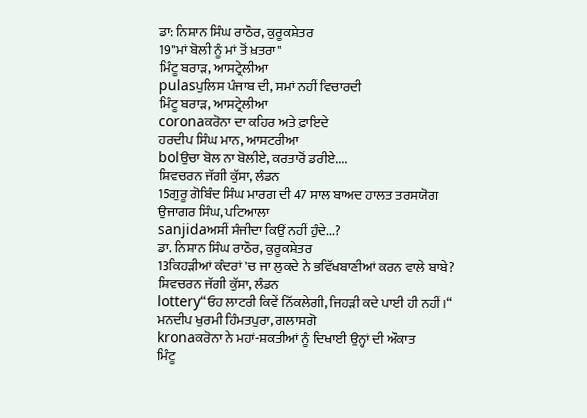ਡਾ: ਨਿਸ਼ਾਨ ਸਿੰਘ ਰਾਠੌਰ, ਕੁਰੂਕਸ਼ੇਤਰ
19"ਮਾਂ ਬੋਲੀ ਨੂੰ ਮਾਂ ਤੋਂ ਖ਼ਤਰਾ"
ਮਿੰਟੂ ਬਰਾੜ, ਆਸਟ੍ਰੇਲੀਆ
pulasਪੁਲਿਸ ਪੰਜਾਬ ਦੀ, ਸਮਾਂ ਨਹੀਂ ਵਿਚਾਰਦੀ
ਮਿੰਟੂ ਬਰਾੜ, ਆਸਟ੍ਰੇਲੀਆ
coronaਕਰੋਨਾ ਦਾ ਕਹਿਰ ਅਤੇ ਫ਼ਾਇਦੇ
ਹਰਦੀਪ ਸਿੰਘ ਮਾਨ, ਆਸਟਰੀਆ
bolਉਚਾ ਬੋਲ ਨਾ ਬੋਲੀਏ, ਕਰਤਾਰੋਂ ਡਰੀਏ....
ਸ਼ਿਵਚਰਨ ਜੱਗੀ ਕੁੱਸਾ, ਲੰਡਨ
15ਗੁਰੂ ਗੋਬਿੰਦ ਸਿੰਘ ਮਾਰਗ ਦੀ 47 ਸਾਲ ਬਾਅਦ ਹਾਲਤ ਤਰਸਯੋਗ
ਉਜਾਗਰ ਸਿੰਘ, ਪਟਿਆਲਾ
sanjidaਅਸੀਂ ਸੰਜੀਦਾ ਕਿਉਂ ਨਹੀਂ ਹੁੰਦੇ...?
ਡਾ. ਨਿਸ਼ਾਨ ਸਿੰਘ ਰਾਠੌਰ, ਕੁਰੂਕਸ਼ੇਤਰ
13ਕਿਹੜੀਆਂ ਕੰਦਰਾਂ 'ਚ ਜਾ ਲੁਕਦੇ ਨੇ ਭਵਿੱਖਬਾਣੀਆਂ ਕਰਨ ਵਾਲੇ ਬਾਬੇ?
ਸ਼ਿਵਚਰਨ ਜੱਗੀ ਕੁੱਸਾ, ਲੰਡਨ
lottery“ਓਹ ਲਾਟਰੀ ਕਿਵੇਂ ਨਿੱਕਲੇਗੀ, ਜਿਹੜੀ ਕਦੇ ਪਾਈ ਹੀ ਨਹੀਂ।“
ਮਨਦੀਪ ਖੁਰਮੀ ਹਿੰਮਤਪੁਰਾ, ਗਲਾਸਗੋ
kronaਕਰੋਨਾ ਨੇ ਮਹਾਂ-ਸ਼ਕਤੀਆਂ ਨੂੰ ਦਿਖਾਈ ਉਨ੍ਹਾਂ ਦੀ ਔਕਾਤ
ਮਿੰਟੂ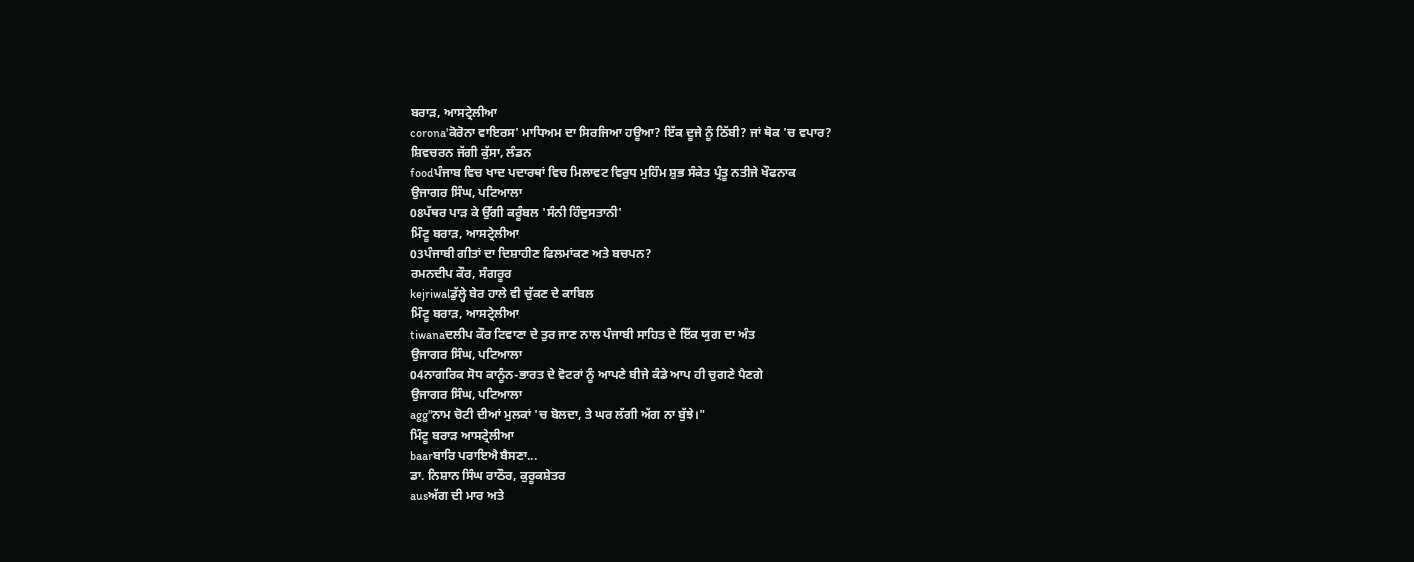ਬਰਾੜ, ਆਸਟ੍ਰੇਲੀਆ
corona'ਕੋਰੋਨਾ ਵਾਇਰਸ' ਮਾਧਿਅਮ ਦਾ ਸਿਰਜਿਆ ਹਊਆ? ਇੱਕ ਦੂਜੇ ਨੂੰ ਠਿੱਬੀ? ਜਾਂ ਥੋਕ 'ਚ ਵਪਾਰ?
ਸ਼ਿਵਚਰਨ ਜੱਗੀ ਕੁੱਸਾ, ਲੰਡਨ
foodਪੰਜਾਬ ਵਿਚ ਖਾਦ ਪਦਾਰਥਾਂ ਵਿਚ ਮਿਲਾਵਟ ਵਿਰੁਧ ਮੁਹਿੰਮ ਸ਼ੁਭ ਸੰਕੇਤ ਪ੍ਰੰਤੂ ਨਤੀਜੇ ਖੌਫਨਾਕ
ਉਜਾਗਰ ਸਿੰਘ, ਪਟਿਆਲਾ
08ਪੱਥਰ ਪਾੜ ਕੇ ਉੱਗੀ ਕਰੂੰਬਲ 'ਸੰਨੀ ਹਿੰਦੁਸਤਾਨੀ'
ਮਿੰਟੂ ਬਰਾੜ, ਆਸਟ੍ਰੇਲੀਆ
03ਪੰਜਾਬੀ ਗੀਤਾਂ ਦਾ ਦਿਸ਼ਾਹੀਣ ਫਿਲਮਾਂਕਣ ਅਤੇ ਬਚਪਨ?
ਰਮਨਦੀਪ ਕੌਰ, ਸੰਗਰੂਰ
kejriwalਡੁੱਲ੍ਹੇ ਬੇਰ ਹਾਲੇ ਵੀ ਚੁੱਕਣ ਦੇ ਕਾਬਿਲ
ਮਿੰਟੂ ਬਰਾੜ, ਆਸਟ੍ਰੇਲੀਆ
tiwanaਦਲੀਪ ਕੌਰ ਟਿਵਾਣਾ ਦੇ ਤੁਰ ਜਾਣ ਨਾਲ ਪੰਜਾਬੀ ਸਾਹਿਤ ਦੇ ਇੱਕ ਯੁਗ ਦਾ ਅੰਤ
ਉਜਾਗਰ ਸਿੰਘ, ਪਟਿਆਲਾ
04ਨਾਗਰਿਕ ਸੋਧ ਕਾਨੂੰਨ-ਭਾਰਤ ਦੇ ਵੋਟਰਾਂ ਨੂੰ ਆਪਣੇ ਬੀਜੇ ਕੰਡੇ ਆਪ ਹੀ ਚੁਗਣੇ ਪੈਣਗੇ
ਉਜਾਗਰ ਸਿੰਘ, ਪਟਿਆਲਾ
agg"ਨਾਮ ਚੋਟੀ ਦੀਆਂ ਮੁਲਕਾਂ 'ਚ ਬੋਲਦਾ, ਤੇ ਘਰ ਲੱਗੀ ਅੱਗ ਨਾ ਬੁੱਝੇ।"
ਮਿੰਟੂ ਬਰਾੜ ਆਸਟ੍ਰੇਲੀਆ
baarਬਾਰਿ ਪਰਾਇਐ ਬੈਸਣਾ...
ਡਾ. ਨਿਸ਼ਾਨ ਸਿੰਘ ਰਾਠੌਰ, ਕੁਰੂਕਸ਼ੇਤਰ
ausਅੱਗ ਦੀ ਮਾਰ ਅਤੇ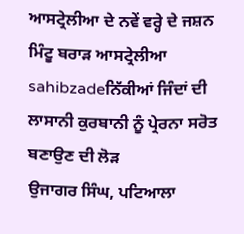ਆਸਟ੍ਰੇਲੀਆ ਦੇ ਨਵੇਂ ਵਰ੍ਹੇ ਦੇ ਜਸ਼ਨ
ਮਿੰਟੂ ਬਰਾੜ ਆਸਟ੍ਰੇਲੀਆ
sahibzadeਨਿੱਕੀਆਂ ਜਿੰਦਾਂ ਦੀ ਲਾਸਾਨੀ ਕੁਰਬਾਨੀ ਨੂੰ ਪ੍ਰੇਰਨਾ ਸਰੋਤ ਬਣਾਉਣ ਦੀ ਲੋੜ
ਉਜਾਗਰ ਸਿੰਘ, ਪਟਿਆਲਾ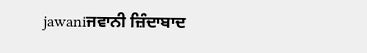jawaniਜਵਾਨੀ ਜ਼ਿੰਦਾਬਾਦ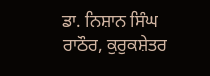ਡਾ. ਨਿਸ਼ਾਨ ਸਿੰਘ ਰਾਠੌਰ, ਕੁਰੁਕਸ਼ੇਤਰ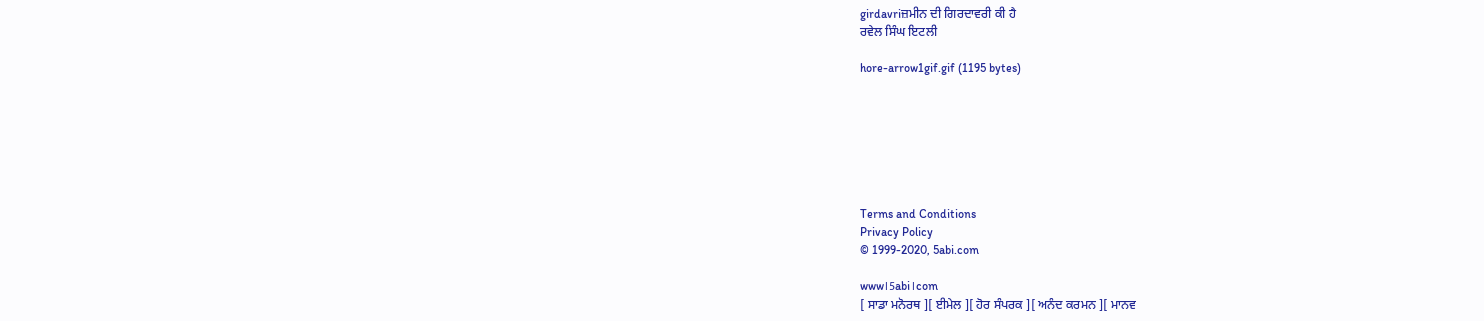girdavriਜ਼ਮੀਨ ਦੀ ਗਿਰਦਾਵਰੀ ਕੀ ਹੈ
ਰਵੇਲ ਸਿੰਘ ਇਟਲੀ

hore-arrow1gif.gif (1195 bytes)







Terms and Conditions
Privacy Policy
© 1999-2020, 5abi.com

www।5abi।com
[ ਸਾਡਾ ਮਨੋਰਥ ][ ਈਮੇਲ ][ ਹੋਰ ਸੰਪਰਕ ][ ਅਨੰਦ ਕਰਮਨ ][ ਮਾਨਵ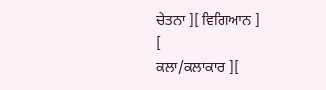ਚੇਤਨਾ ][ ਵਿਗਿਆਨ ]
[
ਕਲਾ/ਕਲਾਕਾਰ ][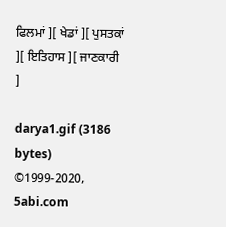ਫਿਲਮਾਂ ][ ਖੇਡਾਂ ][ ਪੁਸਤਕਾਂ ][ ਇਤਿਹਾਸ ][ ਜਾਣਕਾਰੀ ]

darya1.gif (3186 bytes)
©1999-2020, 5abi.com